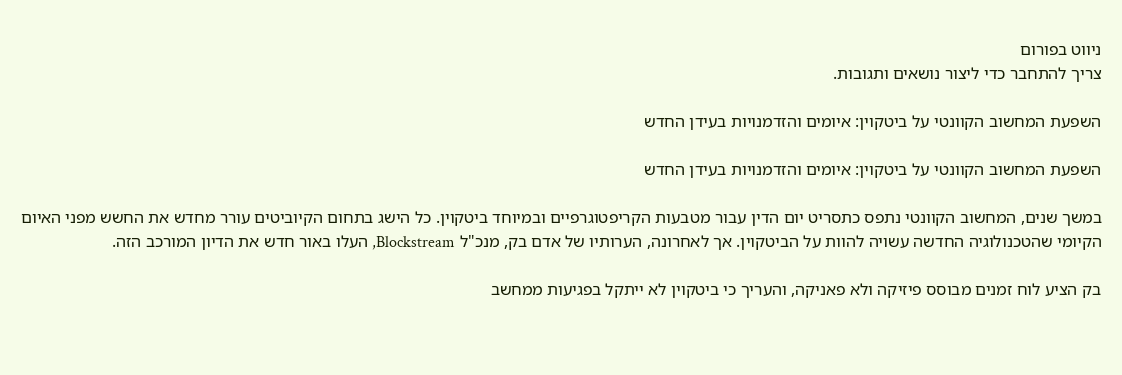ניווט בפורום
צריך להתחבר כדי ליצור נושאים ותגובות.

השפעת המחשוב הקוונטי על ביטקוין: איומים והזדמנויות בעידן החדש

השפעת המחשוב הקוונטי על ביטקוין: איומים והזדמנויות בעידן החדש

במשך שנים, המחשוב הקוונטי נתפס כתסריט יום הדין עבור מטבעות הקריפטוגרפיים ובמיוחד ביטקוין. כל הישג בתחום הקיוביטים עורר מחדש את החשש מפני האיום הקיומי שהטכנולוגיה החדשה עשויה להוות על הביטקוין. אך לאחרונה, הערותיו של אדם בק, מנכ"ל Blockstream, העלו באור חדש את הדיון המורכב הזה.

בק הציע לוח זמנים מבוסס פיזיקה ולא פאניקה, והעריך כי ביטקוין לא ייתקל בפגיעות ממחשב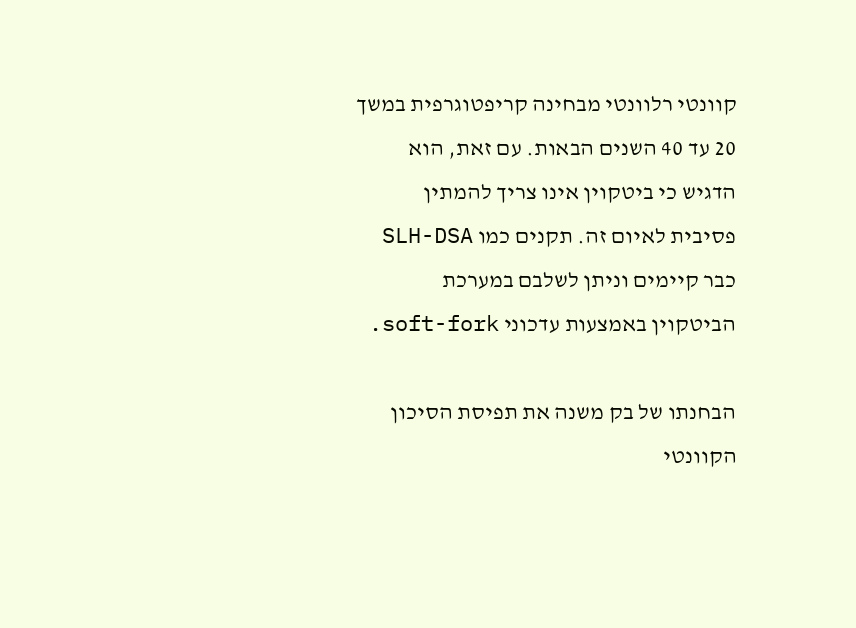קוונטי רלוונטי מבחינה קריפטוגרפית במשך 20 עד 40 השנים הבאות. עם זאת, הוא הדגיש כי ביטקוין אינו צריך להמתין פסיבית לאיום זה. תקנים כמו SLH-DSA כבר קיימים וניתן לשלבם במערכת הביטקוין באמצעות עדכוני soft-fork.

הבחנתו של בק משנה את תפיסת הסיכון הקוונטי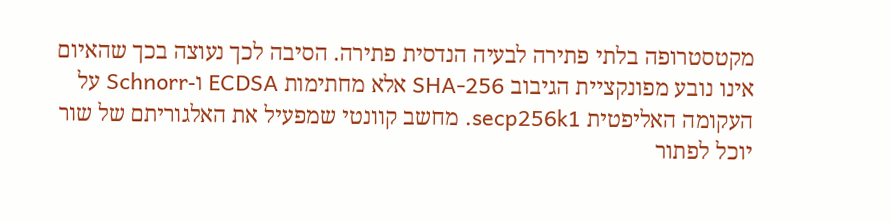מקטסטרופה בלתי פתירה לבעיה הנדסית פתירה. הסיבה לכך נעוצה בכך שהאיום אינו נובע מפונקציית הגיבוב SHA-256 אלא מחתימות ECDSA ו-Schnorr על העקומה האליפטית secp256k1. מחשב קוונטי שמפעיל את האלגוריתם של שור יוכל לפתור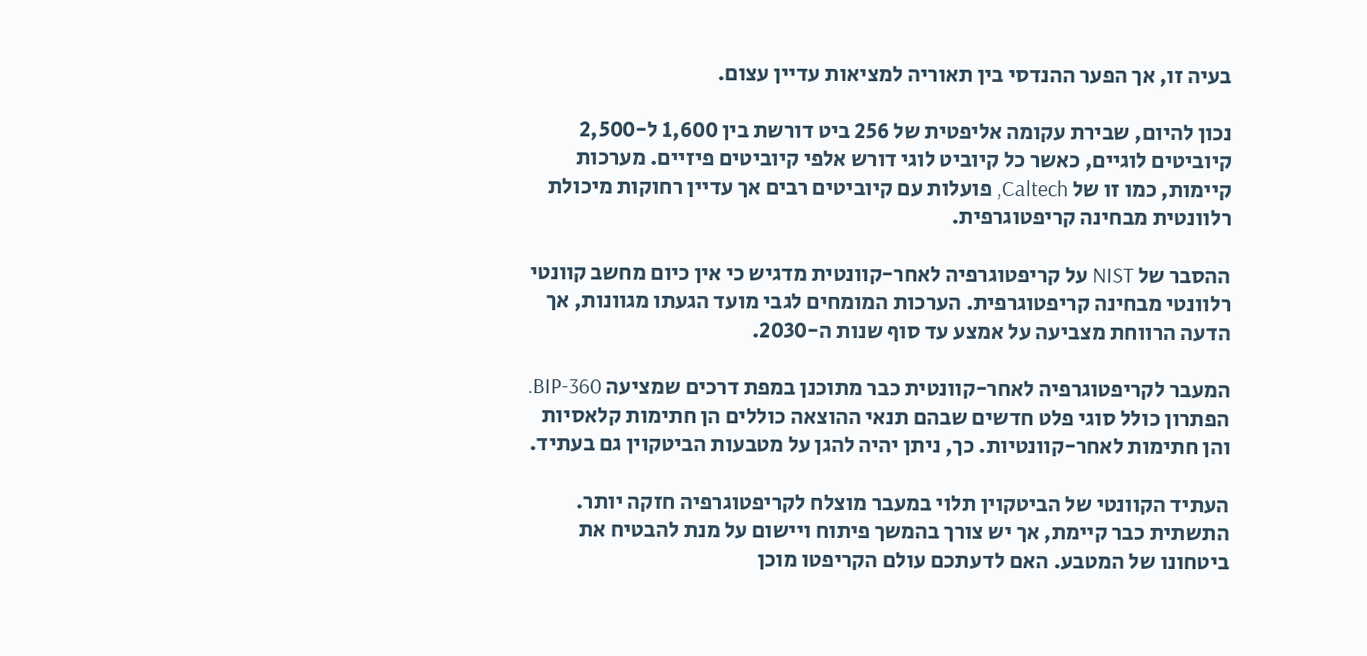בעיה זו, אך הפער ההנדסי בין תאוריה למציאות עדיין עצום.

נכון להיום, שבירת עקומה אליפטית של 256 ביט דורשת בין 1,600 ל-2,500 קיוביטים לוגיים, כאשר כל קיוביט לוגי דורש אלפי קיוביטים פיזיים. מערכות קיימות, כמו זו של Caltech, פועלות עם קיוביטים רבים אך עדיין רחוקות מיכולת רלוונטית מבחינה קריפטוגרפית.

ההסבר של NIST על קריפטוגרפיה לאחר-קוונטית מדגיש כי אין כיום מחשב קוונטי רלוונטי מבחינה קריפטוגרפית. הערכות המומחים לגבי מועד הגעתו מגוונות, אך הדעה הרווחת מצביעה על אמצע עד סוף שנות ה-2030.

המעבר לקריפטוגרפיה לאחר-קוונטית כבר מתוכנן במפת דרכים שמציעה BIP-360. הפתרון כולל סוגי פלט חדשים שבהם תנאי ההוצאה כוללים הן חתימות קלאסיות והן חתימות לאחר-קוונטיות. כך, ניתן יהיה להגן על מטבעות הביטקוין גם בעתיד.

העתיד הקוונטי של הביטקוין תלוי במעבר מוצלח לקריפטוגרפיה חזקה יותר. התשתית כבר קיימת, אך יש צורך בהמשך פיתוח ויישום על מנת להבטיח את ביטחונו של המטבע. האם לדעתכם עולם הקריפטו מוכן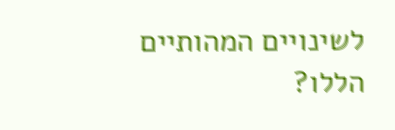לשינויים המהותיים הללו?